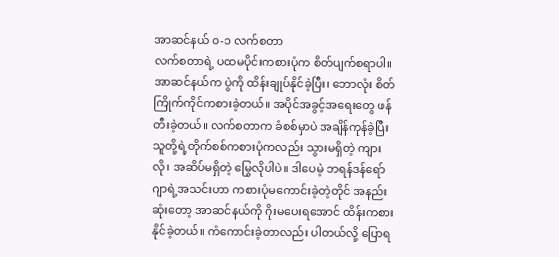အာဆင်နယ် ၀-၁ လက်စတာ
လက်စတာရဲ့ ပထမပိုင်းကစားပုံက စိတ်ပျက်စရာပါ။ အာဆင်နယ်က ပွဲကို ထိန်းချုပ်နိုင်ခဲ့ပြီး၊ ဘောလုံး စိတ်ကြိုက်ကိုင်ကစားခဲ့တယ်။ အပိုင်အခွင့်အရေးတွေ ဖန်တီးခဲ့တယ်။ လက်စတာက ခံစစ်မှာပဲ အချိန်ကုန်ခဲ့ပြီး သူတို့ရဲ့တိုက်စစ်ကစားပုံကလည်း သွားမရှိတဲ့ ကျားလို၊ အဆိပ်မရှိတဲ့ မြွေလိုပါပဲ။ ဒါပေမဲ့ ဘရန်ဒန်ရော်ဂျာရဲ့အသင်းဟာ ကစားပုံမကောင်းခဲ့တဲ့တိုင် အနည်းဆုံးတော့ အာဆင်နယ်ကို ဂိုးမပေးရအောင် ထိန်းကစားနိုင်ခဲ့တယ်။ ကံကောင်းခဲ့တာလည်း ပါတယ်လို့ ပြောရ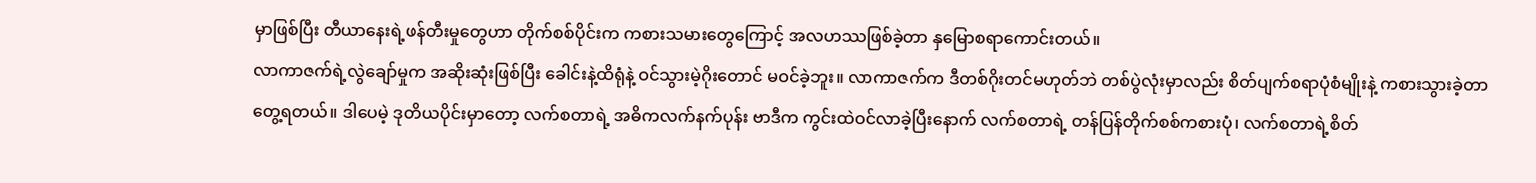မှာဖြစ်ပြီး တီယာနေးရဲ့ဖန်တီးမှုတွေဟာ တိုက်စစ်ပိုင်းက ကစားသမားတွေကြောင့် အလဟဿဖြစ်ခဲ့တာ နှမြောစရာကောင်းတယ်။
လာကာဇက်ရဲ့လွဲချော်မှုက အဆိုးဆုံးဖြစ်ပြီး ခေါင်းနဲ့ထိရုံနဲ့ ဝင်သွားမဲ့ဂိုးတောင် မဝင်ခဲ့ဘူး။ လာကာဇက်က ဒီတစ်ဂိုးတင်မဟုတ်ဘဲ တစ်ပွဲလုံးမှာလည်း စိတ်ပျက်စရာပုံစံမျိုးနဲ့ ကစားသွားခဲ့တာ တွေ့ရတယ်။ ဒါပေမဲ့ ဒုတိယပိုင်းမှာတော့ လက်စတာရဲ့ အဓိကလက်နက်ပုန်း ဗာဒီက ကွင်းထဲဝင်လာခဲ့ပြီးနောက် လက်စတာရဲ့ တန်ပြန်တိုက်စစ်ကစားပုံ၊ လက်စတာရဲ့စိတ်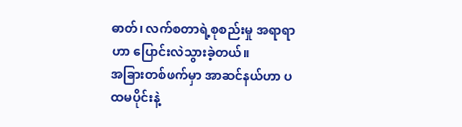ဓာတ်၊ လက်စတာရဲ့စုစည်းမှု အရာရာဟာ ပြောင်းလဲသွားခဲ့တယ်။
အခြားတစ်ဖက်မှာ အာဆင်နယ်ဟာ ပထမပိုင်းနဲ့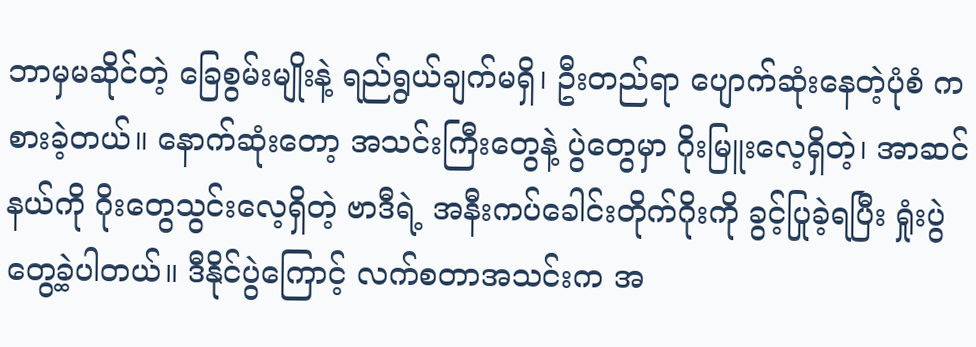ဘာမှမဆိုင်တဲ့ ခြေစွမ်းမျိုးနဲ့ ရည်ရွယ်ချက်မရှိ၊ ဦးတည်ရာ ပျောက်ဆုံးနေတဲ့ပုံစံ ကစားခဲ့တယ်။ နောက်ဆုံးတော့ အသင်းကြီးတွေနဲ့ ပွဲတွေမှာ ဂိုးမြူးလေ့ရှိတဲ့၊ အာဆင်နယ်ကို ဂိုးတွေသွင်းလေ့ရှိတဲ့ ဗာဒီရဲ့ အနီးကပ်ခေါင်းတိုက်ဂိုးကို ခွင့်ပြုခဲ့ရပြီး ရှုံးပွဲတွေ့ခဲ့ပါတယ်။ ဒီနိုင်ပွဲကြောင့် လက်စတာအသင်းက အ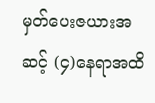မှတ်ပေးဇယားအဆင့် (၄)နေရာအထိ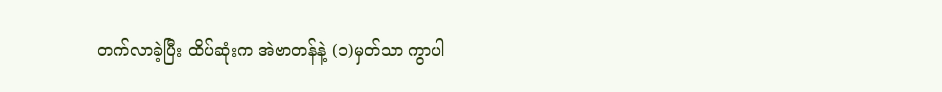တက်လာခဲ့ပြီး ထိပ်ဆုံးက အဲဗာတန်နဲ့ (၁)မှတ်သာ ကွာပါ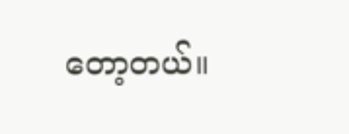တော့တယ်။